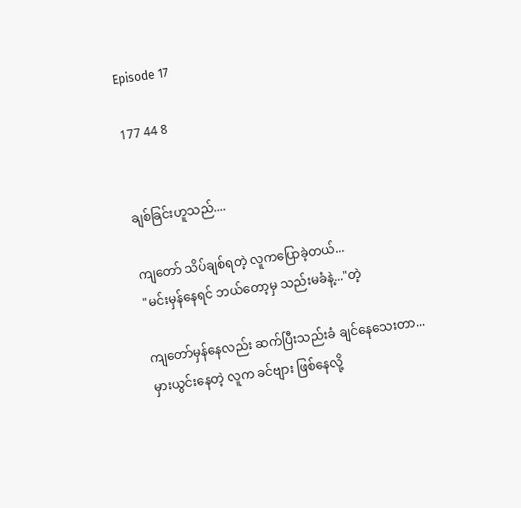Episode 17

177 44 8


ချစ်ခြင်းဟူသည်....

ကျတော် သိပ်ချစ်ရတဲ့ လူကပြောခဲ့တယ်...
"မင်းမှန်နေရင် ဘယ်တော့မှ သည်းမခံနဲ့..."တဲ့

ကျတော်မှန်နေလည်း ဆက်ပြီးသည်းခံ ချင်နေသေးတာ...
မှားယွင်းနေတဲ့ လူက ခင်ဗျား ဖြစ်နေလို့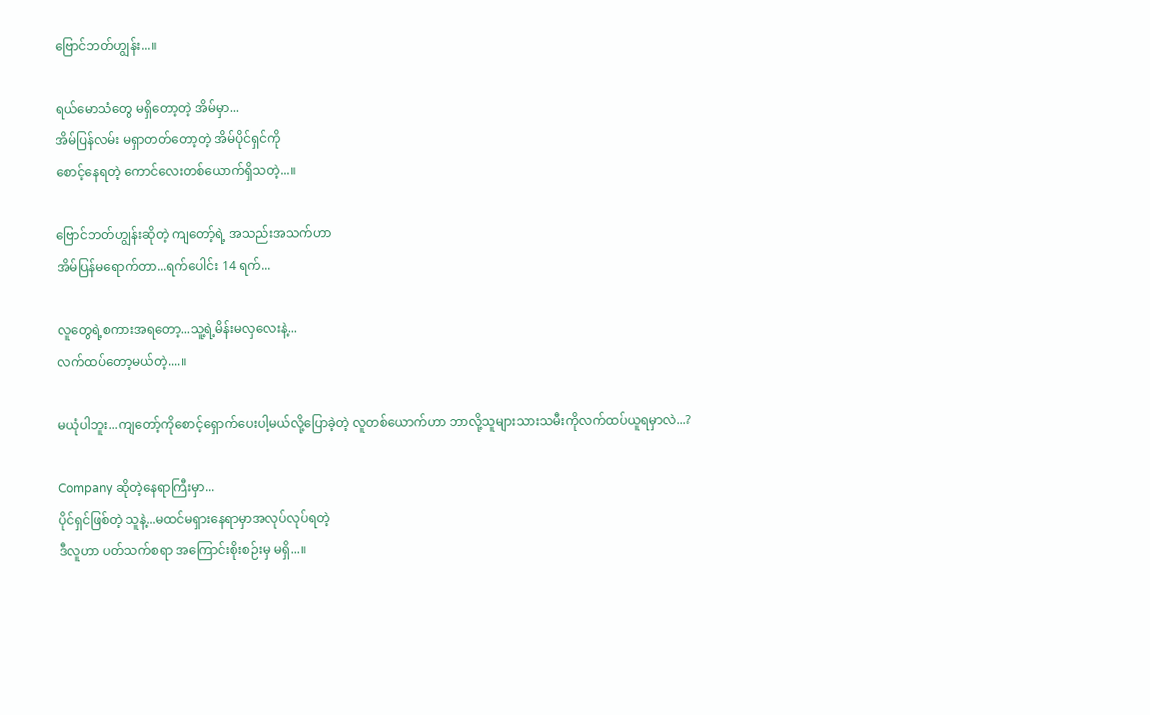ဗြောင်ဘတ်ဟျွန်း...။

ရယ်မောသံတွေ မရှိတော့တဲ့ အိမ်မှာ...
အိမ်ပြန်လမ်း မရှာ‌တတ်တော့တဲ့ အိမ်ပိုင်ရှင်ကို
စောင့်နေရတဲ့ ကောင်လေးတစ်ယောက်ရှိသတဲ့...။

ဗြောင်ဘတ်ဟျွန်းဆိုတဲ့ ကျတော့်ရဲ့ အသည်းအသက်ဟာ
အိမ်ပြန်မရောက်တာ...ရက်ပေါင်း 14 ရက်...

လူတွေရဲ့စကားအရတော့...သူ့ရဲ့မိန်းမလှလေးနဲ့...
လက်ထပ်တော့မယ်တဲ့....။

မယုံပါဘူး...ကျတော့်ကိုစောင့်ရှောက်ပေးပါ့မယ်လို့ပြောခဲ့တဲ့ လူတစ်ယောက်ဟာ ဘာလို့သူများသားသမီးကိုလက်ထပ်ယူရမှာလဲ...?

Company ဆိုတဲ့နေရာကြီးမှာ...
ပိုင်ရှင်ဖြစ်တဲ့ သူနဲ့...မထင်မရှားနေရာမှာအလုပ်လုပ်ရတဲ့
ဒီလူဟာ ပတ်သက်စရာ အကြောင်းစိုးစဉ်းမှ မရှိ...။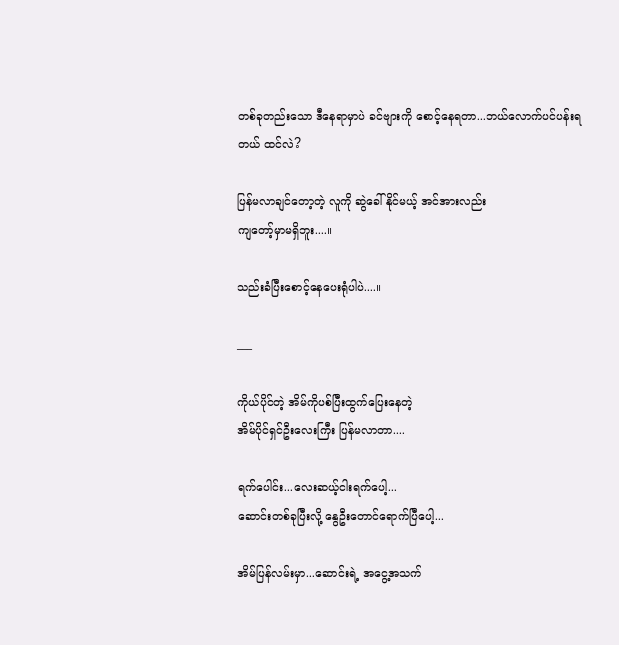တစ်ခုတည်းသော ဒီနေရာမှာပဲ ခင်ဗျားကို စောင့်နေရတာ...ဘယ်လောက်ပင်ပန်းရတယ် ထင်လဲ?

ပြန်မလာချင်တော့တဲ့ လူကို ဆွဲခေါ်နိုင်မယ့် အင်အားလည်း
ကျတော့်မှာမရှိဘူး....။

သည်းခံပြီးစောင့်နေပေးရုံပါပဲ....။

___

ကိုယ်ပိုင်တဲ့ အိမ်ကိုပစ်ပြီးထွက်ပြေးနေတဲ့
အိမ်ပိုင်ရှင်ဦးလေးကြီး ပြန်မလာတာ....

ရက်ပေါင်း...လေးဆယ့်ငါးရက်ပေါ့...
ဆောင်းတစ်ခုပြီးလို့ နွေဦးတောင်ရောက်ပြီပေါ့...

အိမ်ပြန်လမ်းမှာ...ဆောင်းရဲ့ အငွေ့အသက်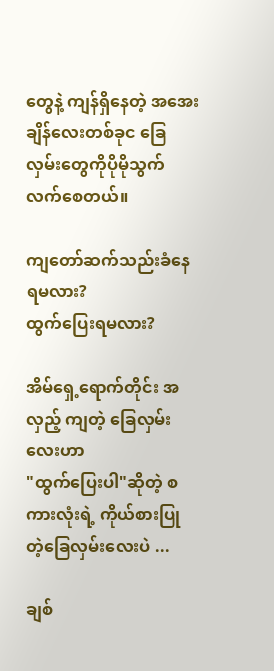တွေနဲ့ ကျန်ရှိနေတဲ့ အအေးချိန်လေးတစ်ခုင ခြေလှမ်းတွေကိုပိုမိုသွက်လက်စေတယ်။

ကျတော်ဆက်သည်းခံနေရမလား?
ထွက်ပြေးရမလား?

အိမ်ရှေ့ရောက်တိုင်း အလှည့် ကျတဲ့ ခြေလှမ်းလေးဟာ
"ထွက်ပြေးပါ"ဆိုတဲ့ စကားလုံးရဲ့ ကိုယ်စားပြု တဲ့ခြေလှမ်းလေးပဲ ...

ချစ်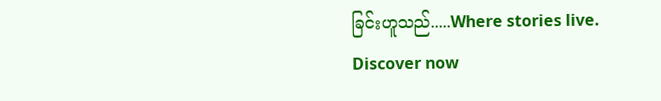ခြင်းဟူသည်.....Where stories live. Discover now